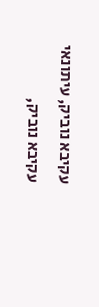עקיבא נוביק, עיתונאי
עקיבא נוביק,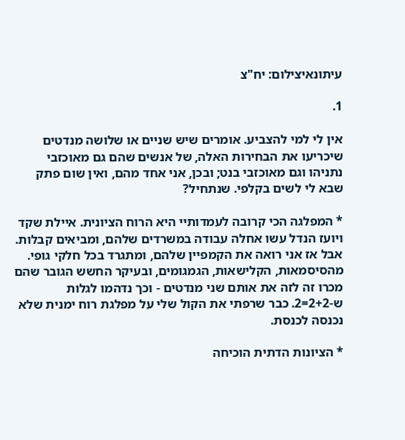עיתונאיצילום: יח"צ

1.

אין לי למי להצביע. אומרים שיש שניים או שלושה מנדטים שיכריעו את הבחירות האלה, של אנשים שהם גם מאוכזבי נתניהו וגם מאוכזבי בנט; ובכן, אני אחד מהם, ואין שום פתק שבא לי לשים בקלפי. שנתחיל?

* המפלגה הכי קרובה לעמדותיי היא הרוח הציונית. איילת שקד ויועז הנדל עשו אחלה עבודה במשרדים שלהם, ומביאים קבלות. אבל אז אני רואה את הקמפיין שלהם, ומתגרד בכל חלקי גופי. מהסיסמאות, הקלישאות, הגמגומים, ובעיקר החשש הגובר שהם מכרו זה לזה את אותם שני מנדטים - וכך נדהמו לגלות ש-2+2=2. כבר שרפתי את הקול שלי על מפלגת רוח ימנית שלא נכנסה לכנסת.

* הציונות הדתית הוכיחה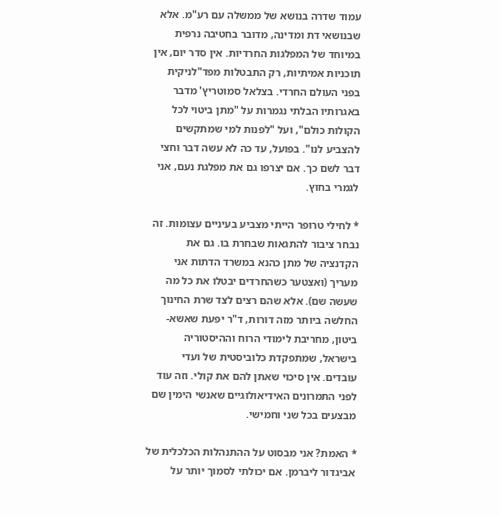עמוד שדרה בנושא של ממשלה עם רע"מ. אלא שבנושאי דת ומדינה, מדובר בחטיבה נרפית במיוחד של המפלגות החרדיות. אין סדר יום, אין תוכניות אמיתיות, רק התבטלות מפד"לניקית בפני העולם החרדי. בצלאל סמוטריץ' מדבר באגרותיו הבלתי נגמרות על "מתן ביטוי לכל הקולות כולם", ועל "לפנות למי שמתקשים להצביע לנו". בפועל, עד כה לא עשה דבר וחצי דבר לשם כך. אם יצרפו גם את מפלגת נעם, אני לגמרי בחוץ.

* לחילי טרופר הייתי מצביע בעיניים עצומות. זה נבחר ציבור להתגאות שבחרת בו. גם את הקדנציה של מתן כהנא במשרד הדתות אני מעריך (ואצטער כשהחרדים יבטלו את כל מה שעשה שם). אלא שהם רצים לצד שרת החינוך החלשה ביותר מזה דורות, ד"ר יפעת שאשא-ביטון, מחריבת לימודי הרוח וההיסטוריה בישראל, שמתפקדת כלוביסטית של ועדי עובדים. אין סיכוי שאתן להם את קולי. וזה עוד לפני התמרונים האידיאולוגיים שאנשי הימין שם מבצעים בכל שני וחמישי.

* האמת? אני מבסוט על ההתנהלות הכלכלית של אביגדור ליברמן. אם יכולתי לסמוך יותר על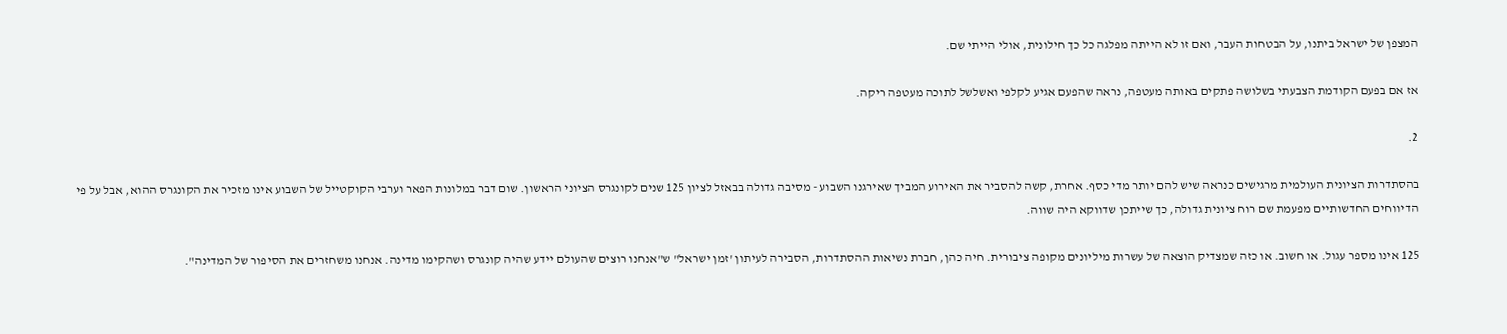המצפן של ישראל ביתנו, על הבטחות העבר, ואם זו לא הייתה מפלגה כל כך חילונית, אולי הייתי שם.

אז אם בפעם הקודמת הצבעתי בשלושה פתקים באותה מעטפה, נראה שהפעם אגיע לקלפי ואשלשל לתוכה מעטפה ריקה.

2.

בהסתדרות הציונית העולמית מרגישים כנראה שיש להם יותר מדי כסף. אחרת, קשה להסביר את האירוע המביך שאירגנו השבוע - מסיבה גדולה בבאזל לציון 125 שנים לקונגרס הציוני הראשון. שום דבר במלונות הפאר וערבי הקוקטייל של השבוע אינו מזכיר את הקונגרס ההוא, אבל על פי הדיווחים החדשותיים מפעמת שם רוח ציונית גדולה, כך שייתכן שדווקא היה שווה.

125 אינו מספר עגול. או חשוב. או כזה שמצדיק הוצאה של עשרות מיליונים מקופה ציבורית. חיה כהן, חברת נשיאות ההסתדרות, הסבירה לעיתון 'זמן ישראל" ש"אנחנו רוצים שהעולם יידע שהיה קונגרס ושהקימו מדינה. אנחנו משחזרים את הסיפור של המדינה".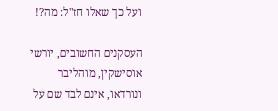ועל כך שאלו חז"ל: מה?!

העסקנים החשובים, יורשי אוסישקין, מוהליבר ונורדאו, אינם לבד שם על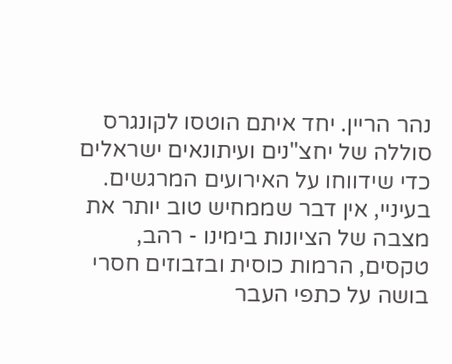נהר הריין. יחד איתם הוטסו לקונגרס סוללה של יחצ"נים ועיתונאים ישראלים כדי שידווחו על האירועים המרגשים. בעיניי, אין דבר שממחיש טוב יותר את מצבה של הציונות בימינו - רהב, טקסים, הרמות כוסית ובזבוזים חסרי בושה על כתפי העבר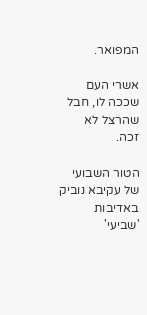המפואר.

אשרי העם שככה לו, חבל שהרצל לא זכה.

הטור השבועי של עקיבא נוביק באדיבות 'שביעי'